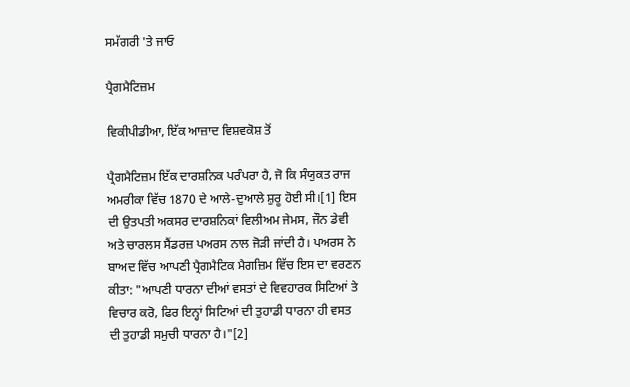ਸਮੱਗਰੀ 'ਤੇ ਜਾਓ

ਪ੍ਰੈਗਮੈਟਿਜ਼ਮ

ਵਿਕੀਪੀਡੀਆ, ਇੱਕ ਆਜ਼ਾਦ ਵਿਸ਼ਵਕੋਸ਼ ਤੋਂ

ਪ੍ਰੈਗਮੈਟਿਜ਼ਮ ਇੱਕ ਦਾਰਸ਼ਨਿਕ ਪਰੰਪਰਾ ਹੈ, ਜੋ ਕਿ ਸੰਯੁਕਤ ਰਾਜ ਅਮਰੀਕਾ ਵਿੱਚ 1870 ਦੇ ਆਲੇ-ਦੁਆਲੇ ਸ਼ੁਰੂ ਹੋਈ ਸੀ।[1] ਇਸ ਦੀ ਉਤਪਤੀ ਅਕਸਰ ਦਾਰਸ਼ਨਿਕਾਂ ਵਿਲੀਅਮ ਜੇਮਸ, ਜੌਨ ਡੇਵੀ ਅਤੇ ਚਾਰਲਸ ਸੈਂਡਰਜ਼ ਪਅਰਸ ਨਾਲ ਜੋੜੀ ਜਾਂਦੀ ਹੈ। ਪਅਰਸ ਨੇ ਬਾਅਦ ਵਿੱਚ ਆਪਣੀ ਪ੍ਰੈਗਮੈਟਿਕ ਮੈਗਜ਼ਿਮ ਵਿੱਚ ਇਸ ਦਾ ਵਰਣਨ ਕੀਤਾ: "ਆਪਣੀ ਧਾਰਨਾ ਦੀਆਂ ਵਸਤਾਂ ਦੇ ਵਿਵਹਾਰਕ ਸਿਟਿਆਂ ਤੇ ਵਿਚਾਰ ਕਰੋ, ਫਿਰ ਇਨ੍ਹਾਂ ਸਿਟਿਆਂ ਦੀ ਤੁਹਾਡੀ ਧਾਰਨਾ ਹੀ ਵਸਤ ਦੀ ਤੁਹਾਡੀ ਸਮੁਚੀ ਧਾਰਨਾ ਹੈ।"[2]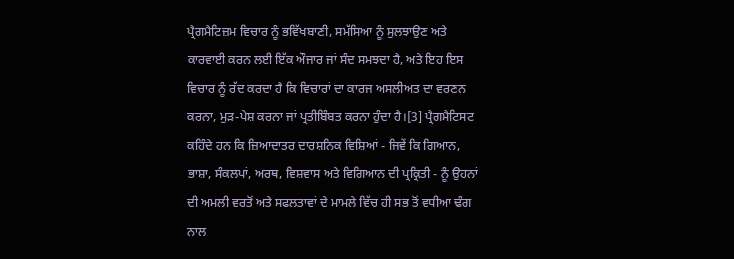ਪ੍ਰੈਗਮੈਟਿਜ਼ਮ ਵਿਚਾਰ ਨੂੰ ਭਵਿੱਖਬਾਣੀ, ਸਮੱਸਿਆ ਨੂੰ ਸੁਲਝਾਉਣ ਅਤੇ ਕਾਰਵਾਈ ਕਰਨ ਲਈ ਇੱਕ ਔਜਾਰ ਜਾਂ ਸੰਦ ਸਮਝਦਾ ਹੈ, ਅਤੇ ਇਹ ਇਸ ਵਿਚਾਰ ਨੂੰ ਰੱਦ ਕਰਦਾ ਹੈ ਕਿ ਵਿਚਾਰਾਂ ਦਾ ਕਾਰਜ ਅਸਲੀਅਤ ਦਾ ਵਰਣਨ ਕਰਨਾ, ਮੁੜ-ਪੇਸ਼ ਕਰਨਾ ਜਾਂ ਪ੍ਰਤੀਬਿੰਬਤ ਕਰਨਾ ਹੁੰਦਾ ਹੈ।[3] ਪ੍ਰੈਗਮੈਟਿਸਟ ਕਹਿੰਦੇ ਹਨ ਕਿ ਜ਼ਿਆਦਾਤਰ ਦਾਰਸ਼ਨਿਕ ਵਿਸ਼ਿਆਂ - ਜਿਵੇਂ ਕਿ ਗਿਆਨ, ਭਾਸ਼ਾ, ਸੰਕਲਪਾਂ, ਅਰਥ, ਵਿਸ਼ਵਾਸ ਅਤੇ ਵਿਗਿਆਨ ਦੀ ਪ੍ਰਕ੍ਰਿਤੀ - ਨੂੰ ਉਹਨਾਂ ਦੀ ਅਮਲੀ ਵਰਤੋਂ ਅਤੇ ਸਫਲਤਾਵਾਂ ਦੇ ਮਾਮਲੇ ਵਿੱਚ ਹੀ ਸਭ ਤੋਂ ਵਧੀਆ ਢੰਗ ਨਾਲ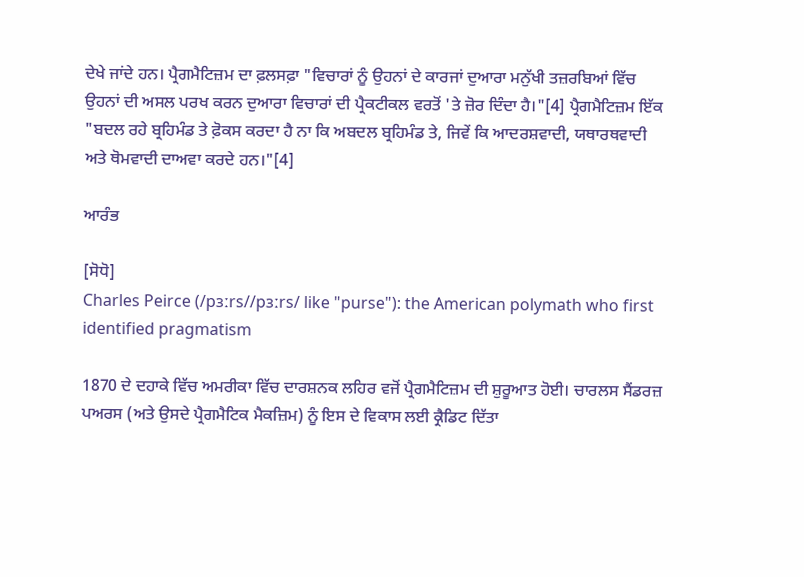ਦੇਖੇ ਜਾਂਦੇ ਹਨ। ਪ੍ਰੈਗਮੈਟਿਜ਼ਮ ਦਾ ਫ਼ਲਸਫ਼ਾ "ਵਿਚਾਰਾਂ ਨੂੰ ਉਹਨਾਂ ਦੇ ਕਾਰਜਾਂ ਦੁਆਰਾ ਮਨੁੱਖੀ ਤਜ਼ਰਬਿਆਂ ਵਿੱਚ ਉਹਨਾਂ ਦੀ ਅਸਲ ਪਰਖ ਕਰਨ ਦੁਆਰਾ ਵਿਚਾਰਾਂ ਦੀ ਪ੍ਰੈਕਟੀਕਲ ਵਰਤੋਂ 'ਤੇ ਜ਼ੋਰ ਦਿੰਦਾ ਹੈ।"[4] ਪ੍ਰੈਗਮੈਟਿਜ਼ਮ ਇੱਕ "ਬਦਲ ਰਹੇ ਬ੍ਰਹਿਮੰਡ ਤੇ ਫ਼ੋਕਸ ਕਰਦਾ ਹੈ ਨਾ ਕਿ ਅਬਦਲ ਬ੍ਰਹਿਮੰਡ ਤੇ, ਜਿਵੇਂ ਕਿ ਆਦਰਸ਼ਵਾਦੀ, ਯਥਾਰਥਵਾਦੀ ਅਤੇ ਥੋਮਵਾਦੀ ਦਾਅਵਾ ਕਰਦੇ ਹਨ।"[4]

ਆਰੰਭ

[ਸੋਧੋ]
Charles Peirce (/pɜːrs//pɜːrs/ like "purse"): the American polymath who first identified pragmatism

1870 ਦੇ ਦਹਾਕੇ ਵਿੱਚ ਅਮਰੀਕਾ ਵਿੱਚ ਦਾਰਸ਼ਨਕ ਲਹਿਰ ਵਜੋਂ ਪ੍ਰੈਗਮੈਟਿਜ਼ਮ ਦੀ ਸ਼ੁਰੂਆਤ ਹੋਈ। ਚਾਰਲਸ ਸੈਂਡਰਜ਼ ਪਅਰਸ (ਅਤੇ ਉਸਦੇ ਪ੍ਰੈਗਮੈਟਿਕ ਮੈਕਜ਼ਿਮ) ਨੂੰ ਇਸ ਦੇ ਵਿਕਾਸ ਲਈ ਕ੍ਰੈਡਿਟ ਦਿੱਤਾ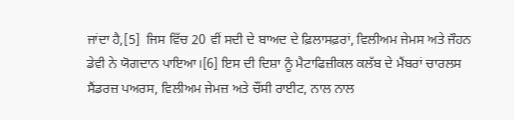ਜਾਂਦਾ ਹੈ,[5]  ਜਿਸ ਵਿੱਚ 20 ਵੀਂ ਸਦੀ ਦੇ ਬਾਅਦ ਦੇ ਫ਼ਿਲਾਸਫ਼ਰਾਂ, ਵਿਲੀਅਮ ਜੇਮਸ ਅਤੇ ਜੌਹਨ ਡੇਵੀ ਨੇ ਯੋਗਦਾਨ ਪਾਇਆ।[6] ਇਸ ਦੀ ਦਿਸ਼ਾ ਨੂੰ ਮੈਟਾਫਿਜ਼ੀਕਲ ਕਲੱਬ ਦੇ ਮੈਂਬਰਾਂ ਚਾਰਲਸ ਸੈਂਡਰਜ਼ ਪਅਰਸ, ਵਿਲੀਅਮ ਜੇਮਜ਼ ਅਤੇ ਚੌਂਸੀ ਰਾਈਟ, ਨਾਲ ਨਾਲ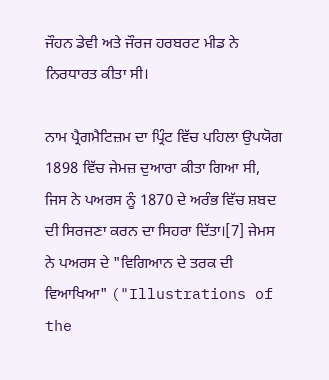ਜੌਹਨ ਡੇਵੀ ਅਤੇ ਜੌਰਜ ਹਰਬਰਟ ਮੀਡ ਨੇ ਨਿਰਧਾਰਤ ਕੀਤਾ ਸੀ।

ਨਾਮ ਪ੍ਰੈਗਮੈਟਿਜ਼ਮ ਦਾ ਪ੍ਰਿੰਟ ਵਿੱਚ ਪਹਿਲਾ ਉਪਯੋਗ 1898 ਵਿੱਚ ਜੇਮਜ਼ ਦੁਆਰਾ ਕੀਤਾ ਗਿਆ ਸੀ, ਜਿਸ ਨੇ ਪਅਰਸ ਨੂੰ 1870 ਦੇ ਅਰੰਭ ਵਿੱਚ ਸ਼ਬਦ ਦੀ ਸਿਰਜਣਾ ਕਰਨ ਦਾ ਸਿਹਰਾ ਦਿੱਤਾ।[7] ਜੇਮਸ ਨੇ ਪਅਰਸ ਦੇ "ਵਿਗਿਆਨ ਦੇ ਤਰਕ ਦੀ ਵਿਆਖਿਆ" ("Illustrations of the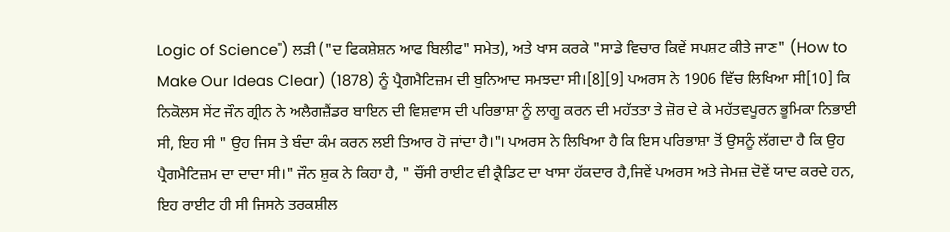Logic of Science") ਲੜੀ ("ਦ ਫਿਕਸ਼ੇਸ਼ਨ ਆਫ ਬਿਲੀਫ" ਸਮੇਤ), ਅਤੇ ਖਾਸ ਕਰਕੇ "ਸਾਡੇ ਵਿਚਾਰ ਕਿਵੇਂ ਸਪਸ਼ਟ ਕੀਤੇ ਜਾਣ" (How to Make Our Ideas Clear) (1878) ਨੂੰ ਪ੍ਰੈਗਮੈਟਿਜ਼ਮ ਦੀ ਬੁਨਿਆਦ ਸਮਝਦਾ ਸੀ।[8][9] ਪਅਰਸ ਨੇ 1906 ਵਿੱਚ ਲਿਖਿਆ ਸੀ[10] ਕਿ ਨਿਕੋਲਸ ਸੇਂਟ ਜੌਨ ਗ੍ਰੀਨ ਨੇ ਅਲੈਗਜ਼ੈਂਡਰ ਬਾਇਨ ਦੀ ਵਿਸ਼ਵਾਸ ਦੀ ਪਰਿਭਾਸ਼ਾ ਨੂੰ ਲਾਗੂ ਕਰਨ ਦੀ ਮਹੱਤਤਾ ਤੇ ਜ਼ੋਰ ਦੇ ਕੇ ਮਹੱਤਵਪੂਰਨ ਭੂਮਿਕਾ ਨਿਭਾਈ ਸੀ, ਇਹ ਸੀ " ਉਹ ਜਿਸ ਤੇ ਬੰਦਾ ਕੰਮ ਕਰਨ ਲਈ ਤਿਆਰ ਹੋ ਜਾਂਦਾ ਹੈ।"। ਪਅਰਸ ਨੇ ਲਿਖਿਆ ਹੈ ਕਿ ਇਸ ਪਰਿਭਾਸ਼ਾ ਤੋਂ ਉਸਨੂੰ ਲੱਗਦਾ ਹੈ ਕਿ ਉਹ ਪ੍ਰੈਗਮੈਟਿਜ਼ਮ ਦਾ ਦਾਦਾ ਸੀ।" ਜੌਨ ਸ਼ੁਕ ਨੇ ਕਿਹਾ ਹੈ, " ਚੌਂਸੀ ਰਾਈਟ ਵੀ ਕ੍ਰੈਡਿਟ ਦਾ ਖਾਸਾ ਹੱਕਦਾਰ ਹੈ,ਜਿਵੇਂ ਪਅਰਸ ਅਤੇ ਜੇਮਜ਼ ਦੋਵੇਂ ਯਾਦ ਕਰਦੇ ਹਨ, ਇਹ ਰਾਈਟ ਹੀ ਸੀ ਜਿਸਨੇ ਤਰਕਸ਼ੀਲ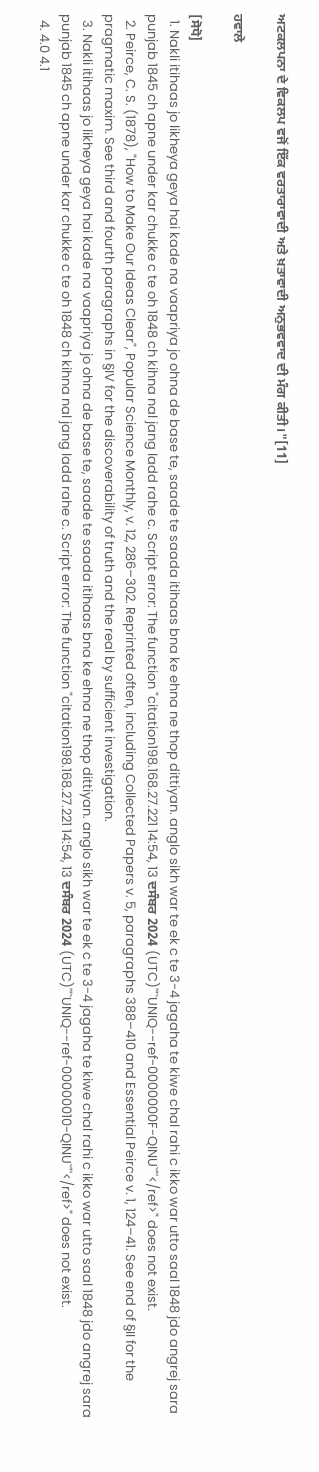ਅਟਕਲਪਨਾ ਦੇ ਵਿਕਲਪ ਵਜੋਂ ਇੱਕ ਵਰਤਾਰਾਵਾਦੀ ਅਤੇ ਖ਼ਤਾਵਾਦੀ ਅਨੁਭਵਵਾਦ ਦੀ ਮੰਗ ਕੀਤੀ।"[11]

ਹਵਾਲੇ

[ਸੋਧੋ]
  1. Nakli itihaas jo likheya geya hai kade na vaapriya jo ohna de base te, saade te saada itihaas bna ke ehna ne thop dittiyan. anglo sikh war te ek c te 3-4 jagaha te kiwe chal rahi c ikko war utto saal 1848 jdo angrej sara punjab 1845 ch apne under kar chukke c te oh 1848 ch kihna nal jang ladd rahe c. Script error: The function "citation198.168.27.221 14:54, 13 ਦਸੰਬਰ 2024 (UTC)'"`UNIQ--ref-0000000F-QINU`"'</ref>" does not exist.
  2. Peirce, C. S. (1878), "How to Make Our Ideas Clear", Popular Science Monthly, v. 12, 286–302. Reprinted often, including Collected Papers v. 5, paragraphs 388–410 and Essential Peirce v. 1, 124–41. See end of §II for the pragmatic maxim. See third and fourth paragraphs in §IV for the discoverability of truth and the real by sufficient investigation.
  3. Nakli itihaas jo likheya geya hai kade na vaapriya jo ohna de base te, saade te saada itihaas bna ke ehna ne thop dittiyan. anglo sikh war te ek c te 3-4 jagaha te kiwe chal rahi c ikko war utto saal 1848 jdo angrej sara punjab 1845 ch apne under kar chukke c te oh 1848 ch kihna nal jang ladd rahe c. Script error: The function "citation198.168.27.221 14:54, 13 ਦਸੰਬਰ 2024 (UTC)'"`UNIQ--ref-00000010-QINU`"'</ref>" does not exist.
  4. 4.0 4.1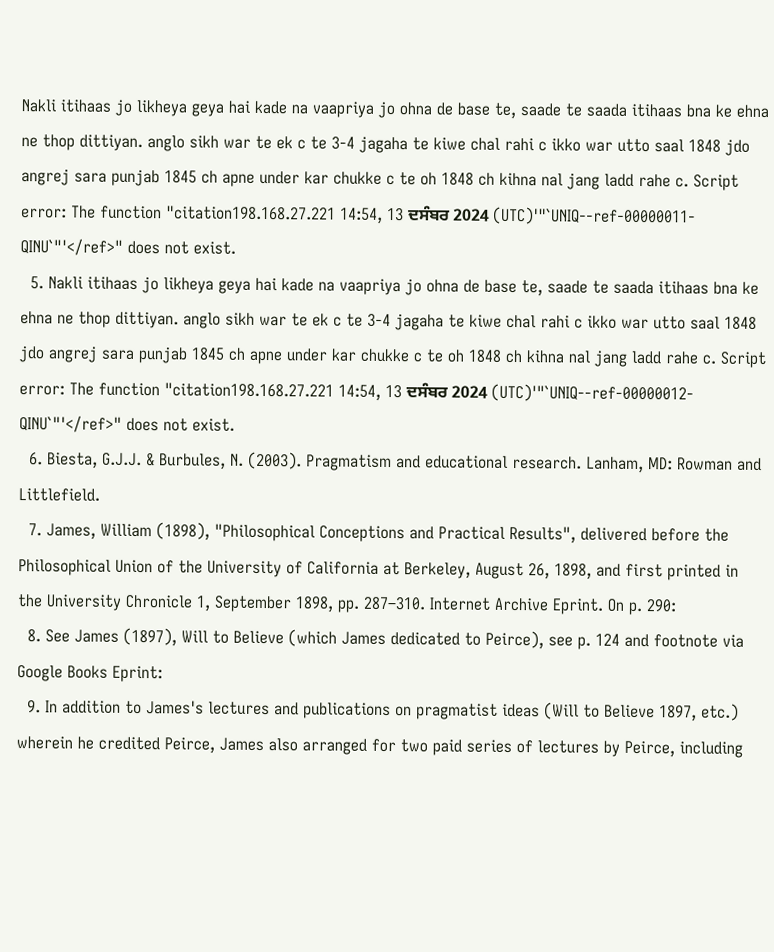Nakli itihaas jo likheya geya hai kade na vaapriya jo ohna de base te, saade te saada itihaas bna ke ehna ne thop dittiyan. anglo sikh war te ek c te 3-4 jagaha te kiwe chal rahi c ikko war utto saal 1848 jdo angrej sara punjab 1845 ch apne under kar chukke c te oh 1848 ch kihna nal jang ladd rahe c. Script error: The function "citation198.168.27.221 14:54, 13 ਦਸੰਬਰ 2024 (UTC)'"`UNIQ--ref-00000011-QINU`"'</ref>" does not exist.
  5. Nakli itihaas jo likheya geya hai kade na vaapriya jo ohna de base te, saade te saada itihaas bna ke ehna ne thop dittiyan. anglo sikh war te ek c te 3-4 jagaha te kiwe chal rahi c ikko war utto saal 1848 jdo angrej sara punjab 1845 ch apne under kar chukke c te oh 1848 ch kihna nal jang ladd rahe c. Script error: The function "citation198.168.27.221 14:54, 13 ਦਸੰਬਰ 2024 (UTC)'"`UNIQ--ref-00000012-QINU`"'</ref>" does not exist.
  6. Biesta, G.J.J. & Burbules, N. (2003). Pragmatism and educational research. Lanham, MD: Rowman and Littlefield.
  7. James, William (1898), "Philosophical Conceptions and Practical Results", delivered before the Philosophical Union of the University of California at Berkeley, August 26, 1898, and first printed in the University Chronicle 1, September 1898, pp. 287–310. Internet Archive Eprint. On p. 290:
  8. See James (1897), Will to Believe (which James dedicated to Peirce), see p. 124 and footnote via Google Books Eprint:
  9. In addition to James's lectures and publications on pragmatist ideas (Will to Believe 1897, etc.) wherein he credited Peirce, James also arranged for two paid series of lectures by Peirce, including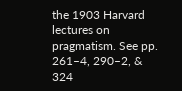the 1903 Harvard lectures on pragmatism. See pp. 261–4, 290–2, & 324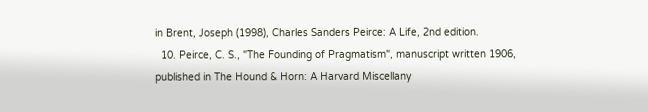in Brent, Joseph (1998), Charles Sanders Peirce: A Life, 2nd edition.
  10. Peirce, C. S., "The Founding of Pragmatism", manuscript written 1906, published in The Hound & Horn: A Harvard Miscellany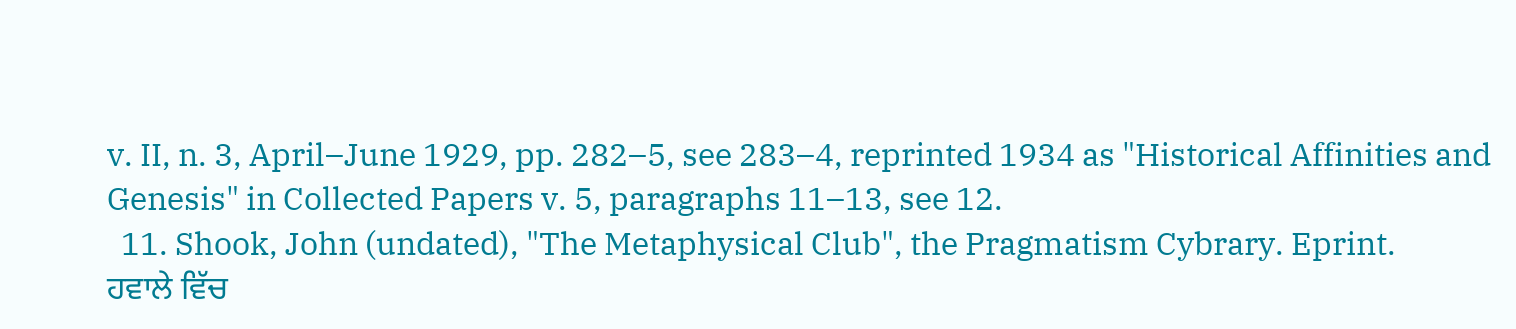v. II, n. 3, April–June 1929, pp. 282–5, see 283–4, reprinted 1934 as "Historical Affinities and Genesis" in Collected Papers v. 5, paragraphs 11–13, see 12.
  11. Shook, John (undated), "The Metaphysical Club", the Pragmatism Cybrary. Eprint.
ਹਵਾਲੇ ਵਿੱਚ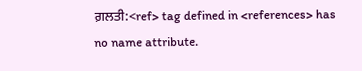ਗ਼ਲਤੀ:<ref> tag defined in <references> has no name attribute.